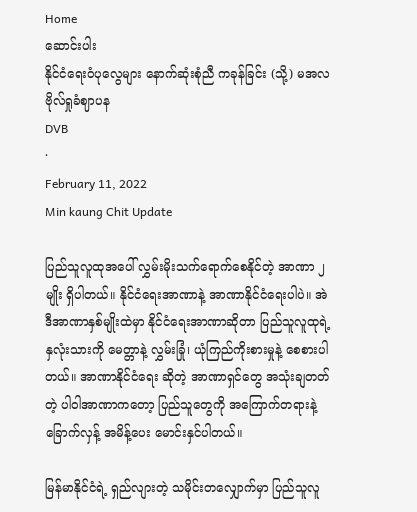Home
ဆောင်းပါး
နိုင်ငံရေးဝံပုလွေများ နောက်ဆုံးစုံညီ ကခုန်ခြင်း (သို့) မအလ ဗိုလ်ရှုခံဈာပန
DVB
·
February 11, 2022
Min kaung Chit Update

ပြည်သူလူထုအပေါ် လွှမ်းမိုးသက်ရောက်စေနိုင်တဲ့ အာဏာ ၂ မျိုး ရှိပါတယ်။ နိုင်ငံရေးအာဏာနဲ့ အာဏာနိုင်ငံရေးပါပဲ။ အဲဒီအာဏာနှစ်မျိုးထဲမှာ နိုင်ငံရေးအာဏာဆိုတာ ပြည်သူလူထုရဲ့ နှလုံးသားကို မေတ္တာနဲ့ လွှမ်းခြုံ၊ ယုံကြည်ကိုးစားမှုနဲ့ စေစားပါတယ်။ အာဏာနိုင်ငံရေး ဆိုတဲ့ အာဏာရှင်တွေ အသုံးချတတ်တဲ့ ပါဝါအာဏာကတော့ ပြည်သူတွေကို အကြောက်တရားနဲ့‌ ခြောက်လှန့် အမိန့်ပေး‌ မောင်းနှင်ပါတယ်။

မြန်မာနိုင်ငံရဲ့ ရှည်လျားတဲ့ သမိုင်းတလျှောက်မှာ ပြည်သူလူ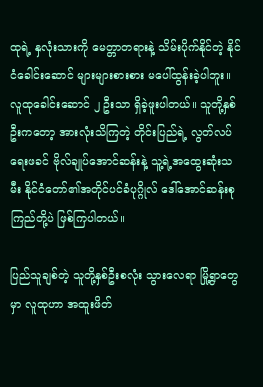ထုရဲ့ နှလုံးသားကို မေတ္တာတရားနဲ့ သိမ်းပိုက်နိုင်တဲ့ နိုင်ငံခေါင်းဆောင် များများစားစား‌ မပေါ်ထွန်းခဲ့ပါဘူး။ လူထုခေါင်းဆောင် ၂ ဦးသာ ရှိခဲ့ဖူးပါတယ်။ သူတို့နှစ်ဦးကတော့ အားလုံးသိကြတဲ့ တိုင်းပြည်ရဲ့ လွတ်လပ်ရေးဖခင် ဗိုလ်ချုပ်အောင်ဆန်းနဲ့ သူ့ရဲ့အထွေးဆုံးသမီး နိုင်ငံတော်၏အတိုင်ပင်ခံပုဂ္ဂိုလ် ဒေါ်အောင်ဆန်းစုကြည်တို့ပဲ ဖြစ်ကြပါတယ်။

ပြည်သူချစ်တဲ့ သူတို့နှစ်ဦးစလုံး သွားလေရာ မြို့ရွာတွေမှာ လူထုဟာ အထူးဖိတ်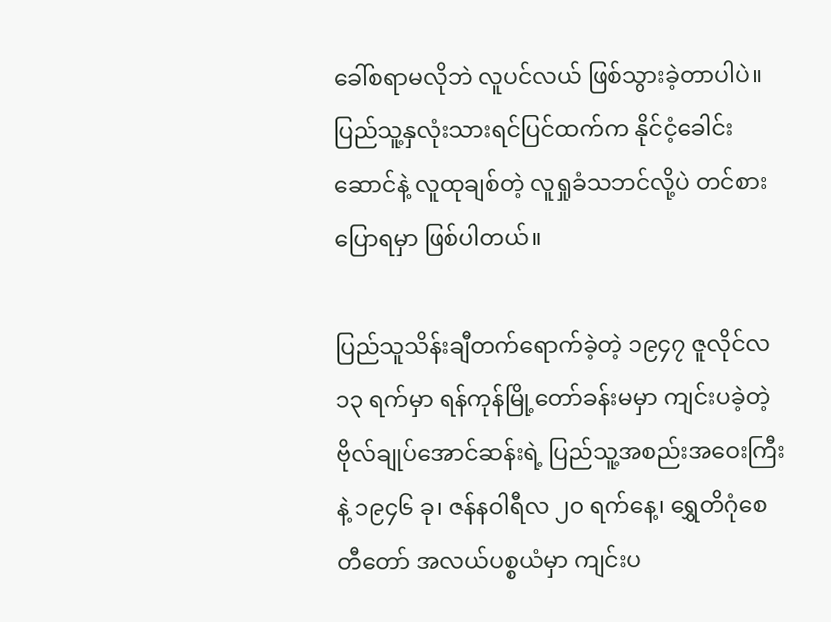ခေါ်စရာမလိုဘဲ လူပင်လယ် ဖြစ်သွားခဲ့တာပါပဲ။ ပြည်သူ့နှလုံးသားရင်ပြင်ထက်က နိုင်ငံ့ခေါင်းဆောင်နဲ့ လူထုချစ်တဲ့ လူရှုခံသဘင်လို့ပဲ တင်စားပြောရမှာ ဖြစ်ပါတယ်။

ပြည်သူသိန်းချီတက်ရောက်ခဲ့တဲ့ ၁၉၄၇ ဇူလိုင်လ ၁၃ ရက်မှာ ရန်ကုန်မြို့တော်ခန်းမမှာ ကျင်းပခဲ့တဲ့ ဗိုလ်ချုပ်အောင်ဆန်းရဲ့ ပြည်သူ့အစည်းအဝေးကြီးနဲ့ ၁၉၄၆ ခု၊ ဇန်နဝါရီလ ၂၀ ရက်နေ့၊ ရွှေတိဂုံစေတီတော် အလယ်ပစ္စယံမှာ ကျင်းပ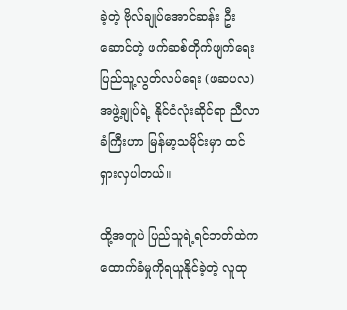ခဲ့တဲ့ ဗိုလ်ချုပ်အောင်ဆန်း ဦးဆောင်တဲ့ ဖက်ဆစ်တိုက်ဖျက်ရေး ပြည်သူ့လွတ်လပ်ရေး (ဖဆပလ) အဖွဲ့ချုပ်ရဲ့ နိုင်ငံလုံးဆိုင်ရာ ညီလာခံကြီးဟာ မြန်မာ့သမိုင်းမှာ ထင်ရှားလှပါတယ်။

ထို့အတူပဲ ပြည်သူရဲ့ရင်ဘတ်‌ထဲက ထောက်ခံမှုကိုရယူနိုင်ခဲ့တဲ့ လူထု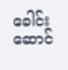ခေါင်းဆောင်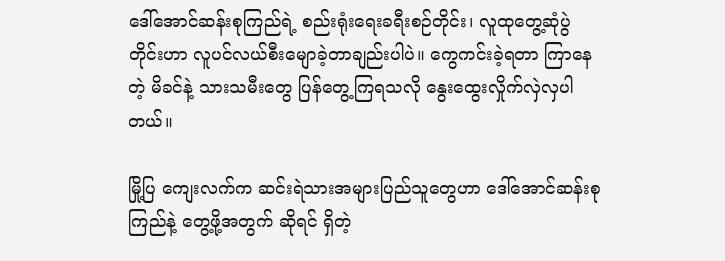ဒေါ်အောင်ဆန်းစုကြည်ရဲ့ စည်းရုံးရေးခရီးစဉ်တိုင်း၊ လူထုတွေ့ဆုံပွဲတိုင်းဟာ လူပင်လယ်စီးမျောခဲ့တာချည်းပါပဲ။ ကွေကင်းခဲ့ရတာ ကြာနေတဲ့ မိခင်နဲ့ သားသမီးတွေ ပြန်တွေ့ကြရသလို နွေးထွေးလှိုက်လှဲလှပါတယ်။

မြို့ပြ‌ ကျေးလက်က ဆင်းရဲသားအများပြည်သူတွေဟာ ဒေါ်အောင်ဆန်းစုကြည်နဲ့ တွေ့ဖို့အတွက် ဆိုရင် ရှိတဲ့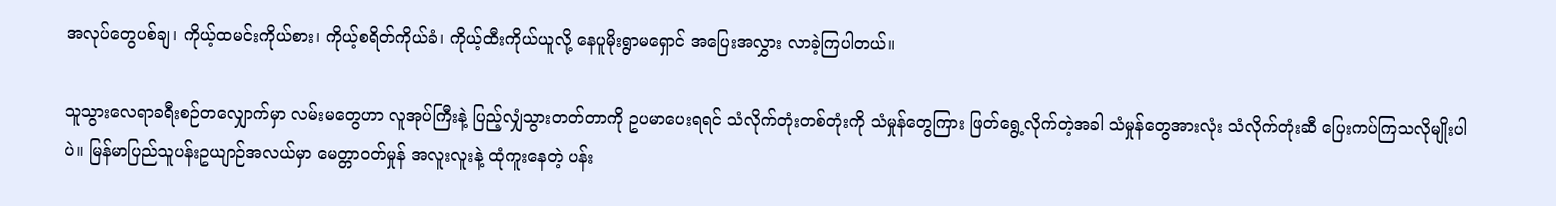အလုပ်တွေပစ်ချ၊ ကိုယ့်ထမင်းကိုယ်စား၊ ကိုယ့်စရိတ်ကိုယ်ခံ၊ ကိုယ့်ထီးကိုယ်ယူလို့ နေပူမိုးရွာမရှောင် အပြေးအလွှား လာခဲ့ကြပါတယ်။

သူသွားလေရာခရီးစဉ်တလျှောက်မှာ လမ်းမတွေဟာ လူအုပ်ကြီးနဲ့ ပြည့်လျှံသွားတတ်တာကို ဥပမာပေးရရင် သံလိုက်တုံးတစ်တုံးကို သံမှုန်တွေကြား ဖြတ်ရွေ့လိုက်တဲ့အခါ သံမှုန်တွေအားလုံး သံလိုက်တုံးဆီ ပြေးကပ်ကြသလိုမျိုးပါပဲ။ မြန်မာပြည်သူပန်းဥယျာဉ်အလယ်မှာ မေတ္တာဝတ်မှုန် အလူးလူးနဲ့ ထုံကူးနေတဲ့ ပန်း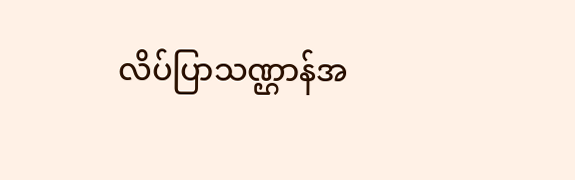လိပ်ပြာသဏ္ဌာန်အ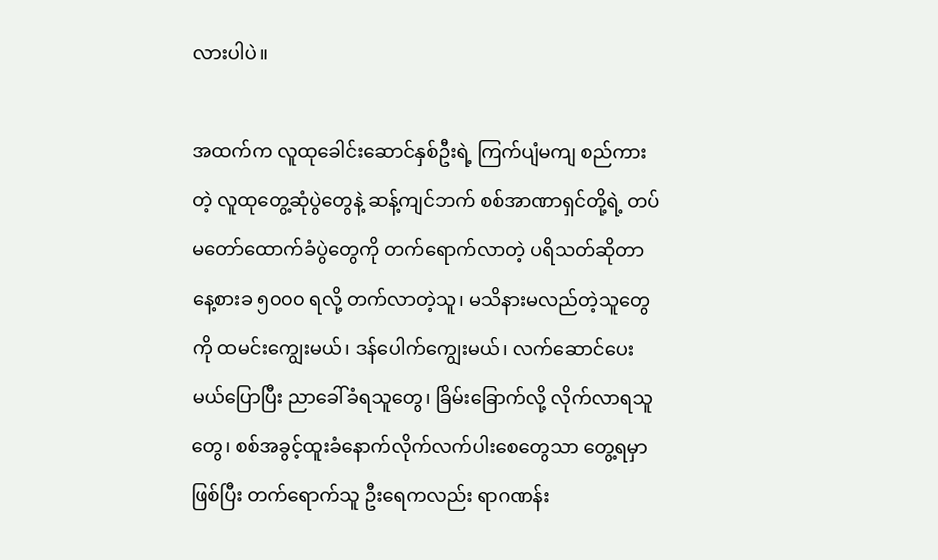လားပါပဲ။

အထက်က လူထုခေါင်းဆောင်နှစ်ဦးရဲ့ ကြက်ပျံမကျ စည်ကားတဲ့ လူထုတွေ့ဆုံပွဲတွေနဲ့ ဆန့်ကျင်ဘက် စစ်အာဏာရှင်တို့ရဲ့ တပ်မတော်ထောက်ခံပွဲတွေကို တက်ရောက်လာတဲ့ ပရိသတ်ဆိုတာ နေ့စားခ ၅၀၀၀ ရလို့ တက်လာတဲ့သူ၊ မသိနားမလည်တဲ့သူတွေကို ထမင်းကျွေးမယ်၊ ဒန်ပေါက်ကျွေးမယ်၊ လက်ဆောင်ပေးမယ်ပြောပြီး ညာခေါ်ခံရသူတွေ၊ ခြိမ်းခြောက်လို့ လိုက်လာရသူတွေ၊ စစ်အခွင့်ထူးခံနောက်လိုက်လက်ပါးစေတွေသာ တွေ့ရမှာဖြစ်ပြီး တက်ရောက်သူ ဦးရေကလည်း ရာဂဏန်း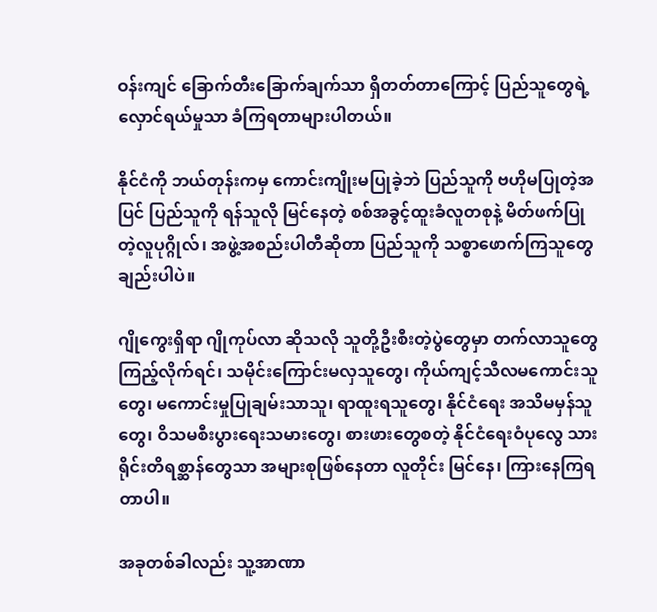ဝန်းကျင် ခြောက်တီးခြောက်ချက်သာ ရှိတတ်တာကြောင့် ပြည်သူတွေရဲ့ လှောင်ရယ်မှုသာ ခံကြရတာများပါတယ်။

နိုင်ငံကို ဘယ်တုန်းကမှ ကောင်းကျိုးမပြုခဲ့ဘဲ ပြည်သူကို ဗဟိုမပြုတဲ့အပြင် ပြည်သူကို ရန်သူလို မြင်နေတဲ့ စစ်အခွင့်ထူးခံလူတစုနဲ့ မိတ်ဖက်ပြုတဲ့လူပုဂ္ဂိုလ်၊ အဖွဲ့အစည်းပါတီဆိုတာ ပြည်သူကို သစ္စာဖောက်ကြသူတွေချည်းပါပဲ။

ဂျိုကွေးရှိရာ ဂျိုကုပ်လာ ဆိုသလို သူတို့ဦးစီးတဲ့ပွဲတွေမှာ တက်လာသူတွေ ကြည့်လိုက်ရင်၊ သမိုင်းကြောင်းမလှသူတွေ၊ ကိုယ်ကျင့်သီလမကောင်းသူတွေ၊ မကောင်းမှုပြုချမ်းသာသူ၊ ရာထူးရသူတွေ၊ နိုင်ငံရေး အသိမမှန်သူတွေ၊ ဝိသမစီးပွားရေးသမားတွေ၊ စားဖားတွေစတဲ့ နိုင်ငံရေးဝံပုလွေ သားရိုင်းတိရစ္ဆာန်တွေသာ အများစုဖြစ်နေတာ လူတိုင်း မြင်နေ၊ ကြားနေကြရတာပါ။

အခုတစ်ခါလည်း သူ့အာဏာ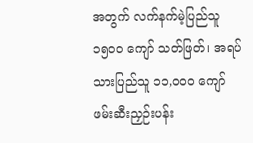အတွက် လက်နက်မဲ့ပြည်သူ ၁၅၀၀ ကျော် သတ်ဖြတ်၊ အရပ်သားပြည်သူ ၁၁,၀၀၀ ကျော် ဖမ်းဆီးညှဉ်းပန်း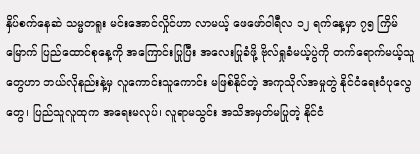နှိပ်စက်‌နေဆဲ သမ္မတရူး မင်းအောင်လှိုင်ဟာ လာမယ့် ဖေဖော်ဝါရီလ ၁၂ ရက်နေ့မှာ ၇၅ ကြိမ်မြောက် ပြည်ထောင်စုနေ့ကို အကြောင်းပြုပြီး အလေးပြုခံဖို့ ဗိုလ်ရှုခံမယ့်ပွဲကို တက်ရောက်မယ့်သူတွေဟာ ဘယ်လိုနည်းနဲ့မှ လူကောင်းသူကောင်း မဖြစ်နိုင်တဲ့ အကုသိုလ်အမှုတွဲ နိုင်ငံရေးဝံပုလွေတွေ၊ ပြည်သူလူထုက အရေးမလုပ်၊ လူရာမသွင်း အသိအမှတ်မပြုတဲ့ နိုင်ငံ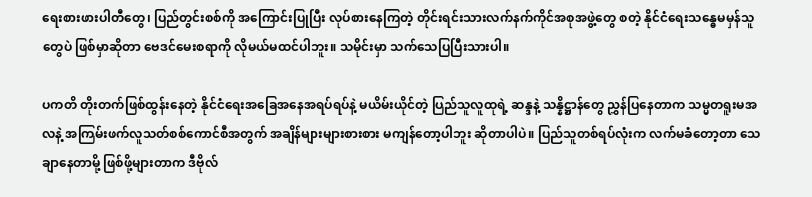ရေးစားဖားပါတီတွေ၊ ပြည်တွင်းစစ်ကို အကြောင်းပြုပြီး လုပ်စားနေကြတဲ့ တိုင်းရင်းသားလက်နက်ကိုင်အစုအဖွဲ့တွေ စတဲ့ နိုင်ငံ‌ရေးသန္ဓေမမှန်သူတွေပဲ ဖြစ်မှာဆိုတာ ဗေဒင်မေးစရာကို လိုမယ်မထင်ပါဘူး။ သမိုင်းမှာ သက်သေပြပြီးသားပါ။

ပကတိ တိုးတက်ဖြစ်ထွန်းနေတဲ့ နိုင်ငံရေးအခြေအနေအရပ်ရပ်နဲ့ မယိမ်းယိုင်တဲ့ ပြည်သူလူထုရဲ့ ဆန္ဒနဲ့ သန္နိဋ္ဌာန်တွေ ညွှန်ပြနေတာက သမ္မတရူးမအလနဲ့ အကြမ်းဖက်လူသတ်စစ်ကောင်စီအတွက် အချိန်များများစားစား မကျန်တော့ပါဘူး ဆိုတာပါပဲ။ ပြည်သူတစ်ရပ်လုံးက လက်မခံတော့တာ သေချာနေတာမို့ ဖြစ်ဖို့များတာက ဒီဗိုလ်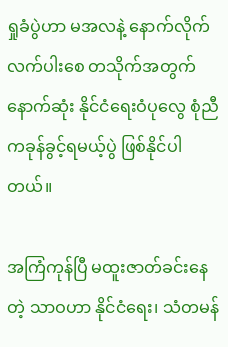ရှုခံပွဲဟာ မအလနဲ့ နောက်လိုက်လက်ပါး‌စေ တသိုက်အတွက် နောက်ဆုံး နိုင်ငံရေးဝံပု‌လွေ စုံညီကခုန်ခွင့်ရမယ့်ပွဲ ဖြစ်နိုင်ပါတယ်။

အကြံကုန်ပြီ မထူးဇာတ်ခင်း‌နေတဲ့ သာဝဟာ နိုင်ငံရေး၊ သံတမန်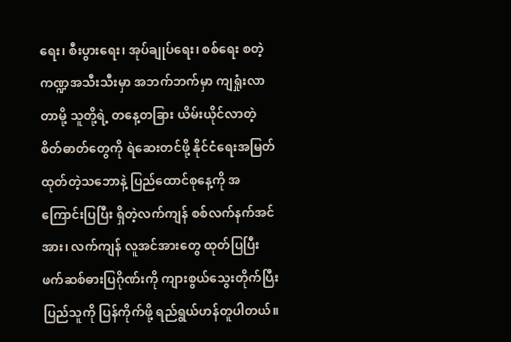ရေး၊ စီးပွားရေး၊ အုပ်ချုပ်ရေး၊ စစ်ရေး စတဲ့ ကဏ္ဍအသီးသီးမှာ အဘက်ဘက်မှာ ကျရှုံးလာတာမို့ သူတို့ရဲ့ တနေ့တခြား ယိမ်းယိုင်လာတဲ့ စိတ်ဓာတ်တွေကို ရဲဆေးတင်ဖို့ နိုင်ငံရေးအမြတ်ထုတ်တဲ့သဘောနဲ့ ပြည်ထောင်စုနေ့ကို အကြောင်းပြပြီး ရှိတဲ့လက်ကျန် စစ်လက်နက်အင်အား၊ လက်ကျန် လူအင်အားတွေ ထုတ်ပြပြီး ဖက်ဆစ်ဓားပြဂိုဏ်းကို ကျားစွယ်သွေးတိုက်ပြီး ပြည်သူကို ပြန်ကိုက်ဖို့ ရည်ရွယ်ဟန်တူပါတယ်။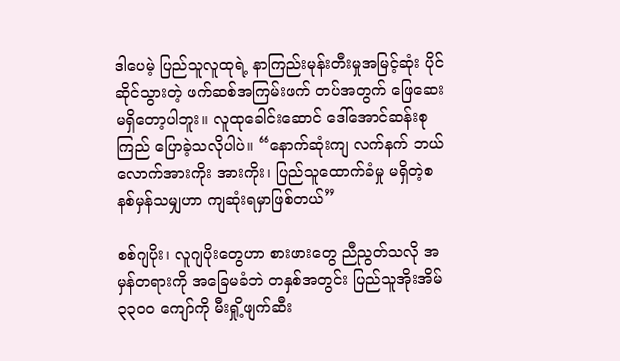ဒါပေမဲ့ ပြည်သူလူထုရဲ့ နာကြည်းမုန်းတီးမှုအမြင့်ဆုံး ပိုင်ဆိုင်သွားတဲ့ ဖက်ဆစ်အကြမ်းဖက် တပ်အတွက် ဖြေဆေးမရှိ‌တော့ပါဘူး။ လူထုခေါင်းဆောင် ဒေါ်အောင်ဆန်းစုကြည် ပြောခဲ့သလိုပါပဲ။ “နောက်ဆုံးကျ လက်နက် ဘယ်လောက်အားကိုး အားကိုး၊ ပြည်သူထောက်ခံမှု မရှိတဲ့စနစ်မှန်သမျှဟာ ကျဆုံးရမှာဖြစ်တယ်”

စစ်ဂျပိုး၊ လူဂျပိုးတွေဟာ စားဖားတွေ ညီညွတ်သလို အမှန်တရားကို အခြေမခံဘဲ တနှစ်အတွင်း ပြည်သူအိုးအိမ် ၃၃၀၀ ကျော်ကို မီးရှို့ဖျက်ဆီး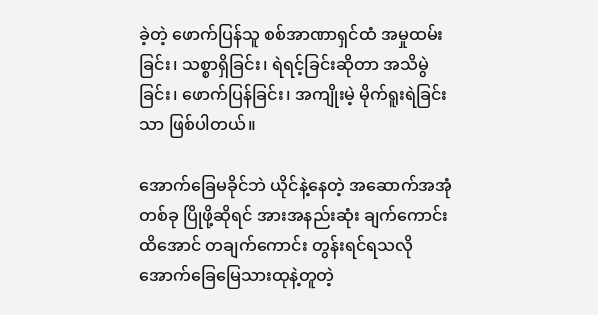ခဲ့တဲ့ ဖောက်ပြန်သူ စစ်အာဏာရှင်ထံ အမှုထမ်းခြင်း၊ သစ္စာရှိခြင်း၊ ရဲရင့်ခြင်းဆိုတာ အသိမွဲခြင်း၊ ဖောက်ပြန်ခြင်း၊ အကျိုးမဲ့ မိုက်ရူးရဲခြင်းသာ ဖြစ်ပါတယ်။

အောက်ခြေမခိုင်ဘဲ ယိုင်နဲ့နေတဲ့ အဆောက်အအုံတစ်ခု ပြိုဖို့ဆိုရင် အားအနည်းဆုံး ချက်ကောင်းထိအောင် တချက်ကောင်း တွန်းရင်ရသလို အောက်‌ခြေမြေသားထုနဲ့တူတဲ့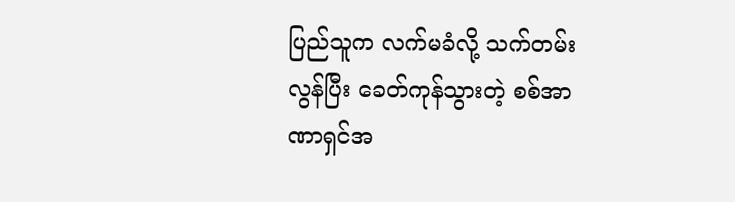ပြည်သူက လက်မခံလို့ သက်တမ်းလွန်ပြီး ခေတ်ကုန်သွားတဲ့ စစ်အာဏာရှင်အ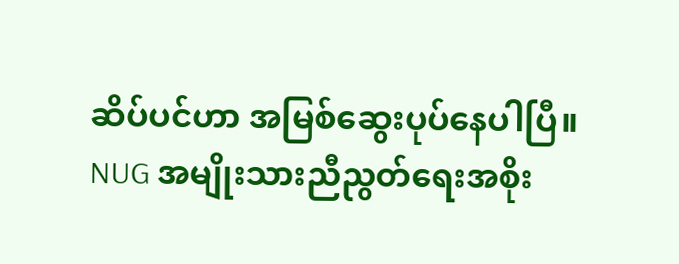ဆိပ်ပင်ဟာ အမြစ်ဆွေးပုပ်နေပါပြီ။ NUG အမျိုးသားညီညွတ်ရေးအစိုး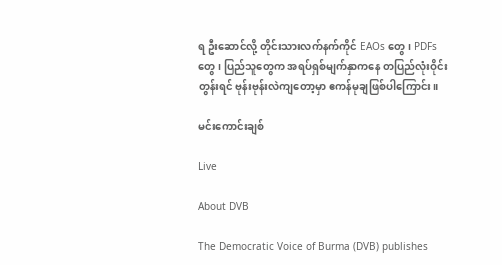ရ ဦးဆောင်လို့ တိုင်းသားလက်နက်ကိုင် EAOs တွေ၊ PDFs တွေ၊ ပြည်သူတွေက အရပ်ရှစ်မျက်နှာကနေ တပြည်လုံးဝိုင်းတွန်းရင် ဗုန်းဗုန်းလဲကျတော့မှာ ဧကန်မုချဖြစ်ပါကြောင်း။

မင်းကောင်းချစ်

Live

About DVB

The Democratic Voice of Burma (DVB) publishes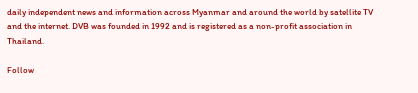daily independent news and information across Myanmar and around the world by satellite TV and the internet. DVB was founded in 1992 and is registered as a non-profit association in Thailand.

Follow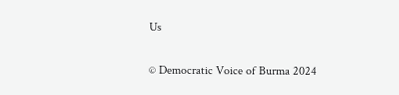Us

© Democratic Voice of Burma 2024